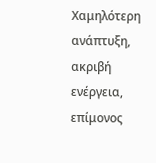Xαμηλότερη ανάπτυξη, ακριβή ενέργεια, επίμονος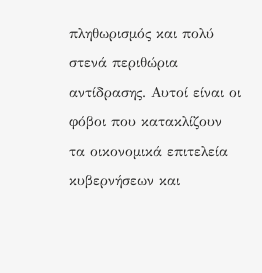πληθωρισμός και πολύ στενά περιθώρια αντίδρασης. Αυτοί είναι οι φόβοι που κατακλίζουν τα οικονομικά επιτελεία κυβερνήσεων και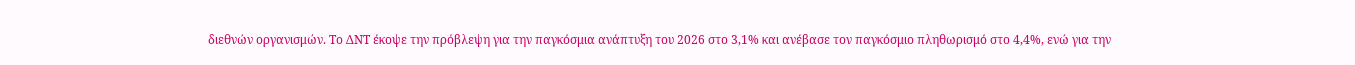διεθνών οργανισμών. Το ΔΝΤ έκοψε την πρόβλεψη για την παγκόσμια ανάπτυξη του 2026 στο 3,1% και ανέβασε τον παγκόσμιο πληθωρισμό στο 4,4%, ενώ για την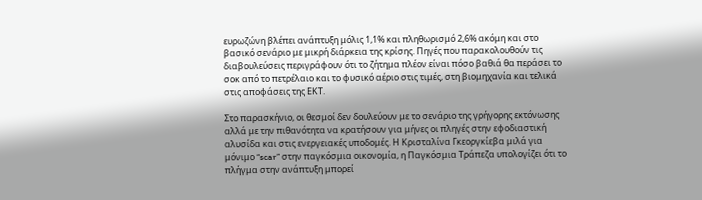ευρωζώνη βλέπει ανάπτυξη μόλις 1,1% και πληθωρισμό 2,6% ακόμη και στο βασικό σενάριο με μικρή διάρκεια της κρίσης. Πηγές που παρακολουθούν τις διαβουλεύσεις περιγράφουν ότι το ζήτημα πλέον είναι πόσο βαθιά θα περάσει το σοκ από το πετρέλαιο και το φυσικό αέριο στις τιμές, στη βιομηχανία και τελικά στις αποφάσεις της ΕΚΤ.

Στο παρασκήνιο, οι θεσμοί δεν δουλεύουν με το σενάριο της γρήγορης εκτόνωσης αλλά με την πιθανότητα να κρατήσουν για μήνες οι πληγές στην εφοδιαστική αλυσίδα και στις ενεργειακές υποδομές. Η Κρισταλίνα Γκεοργκίεβα μιλά για μόνιμο “scar” στην παγκόσμια οικονομία, η Παγκόσμια Τράπεζα υπολογίζει ότι το πλήγμα στην ανάπτυξη μπορεί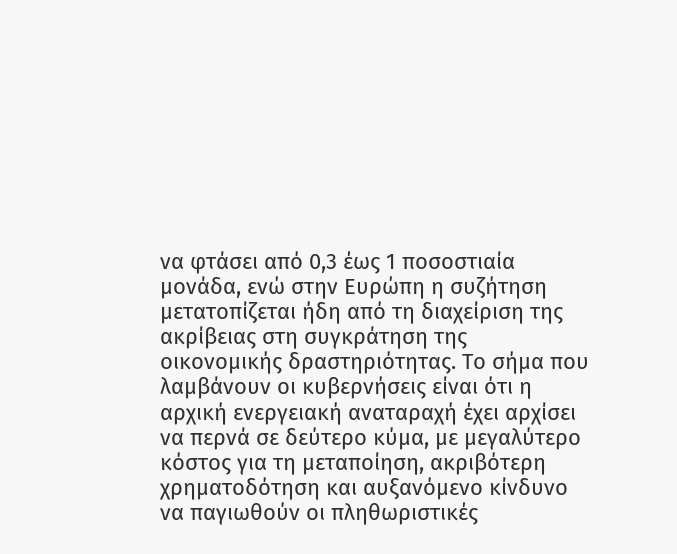να φτάσει από 0,3 έως 1 ποσοστιαία μονάδα, ενώ στην Ευρώπη η συζήτηση μετατοπίζεται ήδη από τη διαχείριση της ακρίβειας στη συγκράτηση της οικονομικής δραστηριότητας. Το σήμα που λαμβάνουν οι κυβερνήσεις είναι ότι η αρχική ενεργειακή αναταραχή έχει αρχίσει να περνά σε δεύτερο κύμα, με μεγαλύτερο κόστος για τη μεταποίηση, ακριβότερη χρηματοδότηση και αυξανόμενο κίνδυνο να παγιωθούν οι πληθωριστικές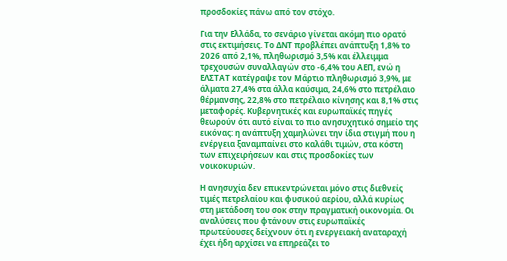προσδοκίες πάνω από τον στόχο.

Για την Ελλάδα, το σενάριο γίνεται ακόμη πιο ορατό στις εκτιμήσεις. Το ΔΝΤ προβλέπει ανάπτυξη 1,8% το 2026 από 2,1%, πληθωρισμό 3,5% και έλλειμμα τρεχουσών συναλλαγών στο -6,4% του ΑΕΠ, ενώ η ΕΛΣΤΑΤ κατέγραψε τον Μάρτιο πληθωρισμό 3,9%, με άλματα 27,4% στα άλλα καύσιμα, 24,6% στο πετρέλαιο θέρμανσης, 22,8% στο πετρέλαιο κίνησης και 8,1% στις μεταφορές. Κυβερνητικές και ευρωπαϊκές πηγές θεωρούν ότι αυτό είναι το πιο ανησυχητικό σημείο της εικόνας: η ανάπτυξη χαμηλώνει την ίδια στιγμή που η ενέργεια ξαναμπαίνει στο καλάθι τιμών, στα κόστη των επιχειρήσεων και στις προσδοκίες των νοικοκυριών.

Η ανησυχία δεν επικεντρώνεται μόνο στις διεθνείς τιμές πετρελαίου και φυσικού αερίου, αλλά κυρίως στη μετάδοση του σοκ στην πραγματική οικονομία. Οι αναλύσεις που φτάνουν στις ευρωπαϊκές πρωτεύουσες δείχνουν ότι η ενεργειακή αναταραχή έχει ήδη αρχίσει να επηρεάζει το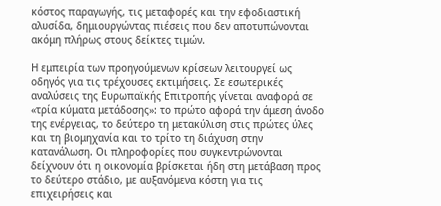κόστος παραγωγής, τις μεταφορές και την εφοδιαστική αλυσίδα, δημιουργώντας πιέσεις που δεν αποτυπώνονται ακόμη πλήρως στους δείκτες τιμών.

Η εμπειρία των προηγούμενων κρίσεων λειτουργεί ως οδηγός για τις τρέχουσες εκτιμήσεις. Σε εσωτερικές αναλύσεις της Ευρωπαϊκής Επιτροπής γίνεται αναφορά σε «τρία κύματα μετάδοσης»: το πρώτο αφορά την άμεση άνοδο της ενέργειας, το δεύτερο τη μετακύλιση στις πρώτες ύλες και τη βιομηχανία και το τρίτο τη διάχυση στην κατανάλωση. Οι πληροφορίες που συγκεντρώνονται δείχνουν ότι η οικονομία βρίσκεται ήδη στη μετάβαση προς το δεύτερο στάδιο, με αυξανόμενα κόστη για τις επιχειρήσεις και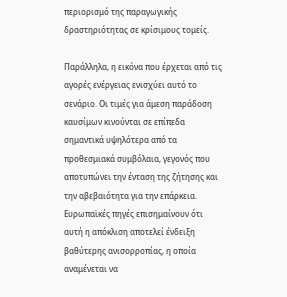περιορισμό της παραγωγικής δραστηριότητας σε κρίσιμους τομείς.

Παράλληλα, η εικόνα που έρχεται από τις αγορές ενέργειας ενισχύει αυτό το σενάριο. Οι τιμές για άμεση παράδοση καυσίμων κινούνται σε επίπεδα σημαντικά υψηλότερα από τα προθεσμιακά συμβόλαια, γεγονός που αποτυπώνει την ένταση της ζήτησης και την αβεβαιότητα για την επάρκεια. Ευρωπαϊκές πηγές επισημαίνουν ότι αυτή η απόκλιση αποτελεί ένδειξη βαθύτερης ανισορροπίας, η οποία αναμένεται να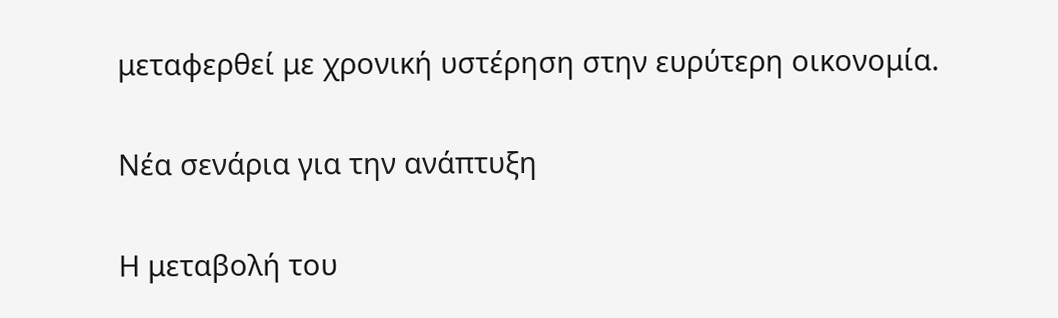μεταφερθεί με χρονική υστέρηση στην ευρύτερη οικονομία.

Νέα σενάρια για την ανάπτυξη

Η μεταβολή του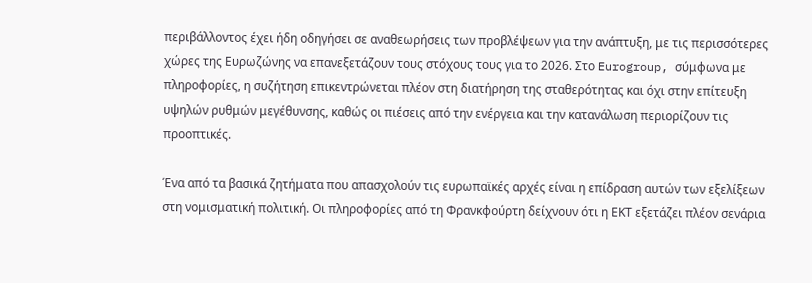περιβάλλοντος έχει ήδη οδηγήσει σε αναθεωρήσεις των προβλέψεων για την ανάπτυξη, με τις περισσότερες χώρες της Ευρωζώνης να επανεξετάζουν τους στόχους τους για το 2026. Στο Eurogroup, σύμφωνα με πληροφορίες, η συζήτηση επικεντρώνεται πλέον στη διατήρηση της σταθερότητας και όχι στην επίτευξη υψηλών ρυθμών μεγέθυνσης, καθώς οι πιέσεις από την ενέργεια και την κατανάλωση περιορίζουν τις προοπτικές.

Ένα από τα βασικά ζητήματα που απασχολούν τις ευρωπαϊκές αρχές είναι η επίδραση αυτών των εξελίξεων στη νομισματική πολιτική. Οι πληροφορίες από τη Φρανκφούρτη δείχνουν ότι η ΕΚΤ εξετάζει πλέον σενάρια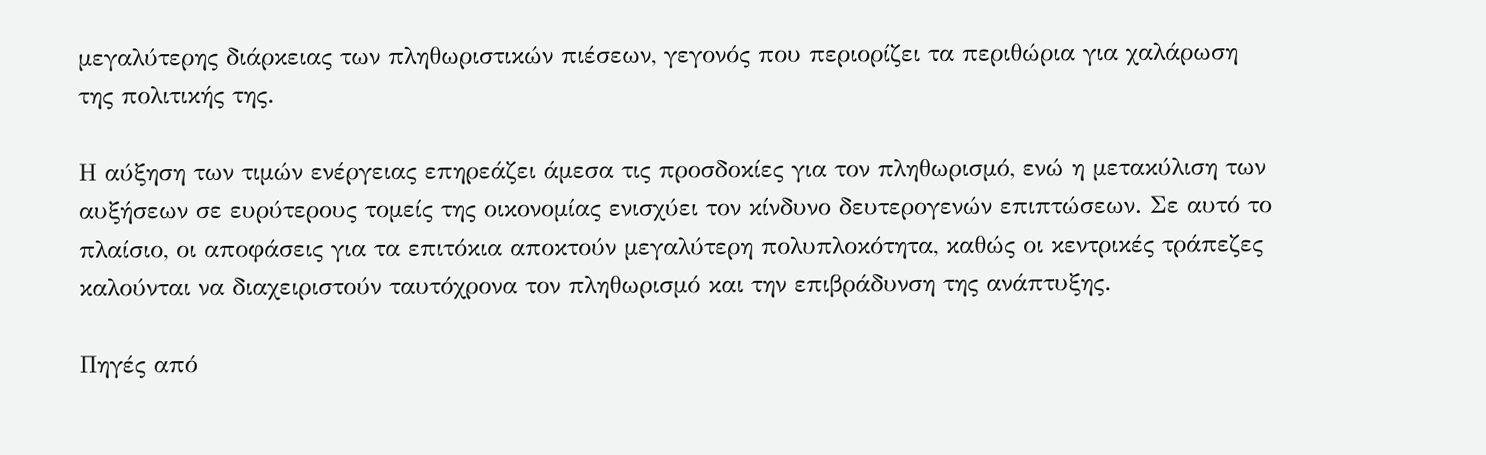μεγαλύτερης διάρκειας των πληθωριστικών πιέσεων, γεγονός που περιορίζει τα περιθώρια για χαλάρωση της πολιτικής της.

Η αύξηση των τιμών ενέργειας επηρεάζει άμεσα τις προσδοκίες για τον πληθωρισμό, ενώ η μετακύλιση των αυξήσεων σε ευρύτερους τομείς της οικονομίας ενισχύει τον κίνδυνο δευτερογενών επιπτώσεων. Σε αυτό το πλαίσιο, οι αποφάσεις για τα επιτόκια αποκτούν μεγαλύτερη πολυπλοκότητα, καθώς οι κεντρικές τράπεζες καλούνται να διαχειριστούν ταυτόχρονα τον πληθωρισμό και την επιβράδυνση της ανάπτυξης.

Πηγές από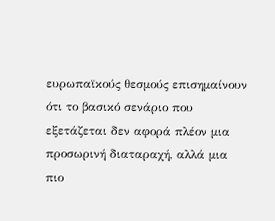ευρωπαϊκούς θεσμούς επισημαίνουν ότι το βασικό σενάριο που εξετάζεται δεν αφορά πλέον μια προσωρινή διαταραχή, αλλά μια πιο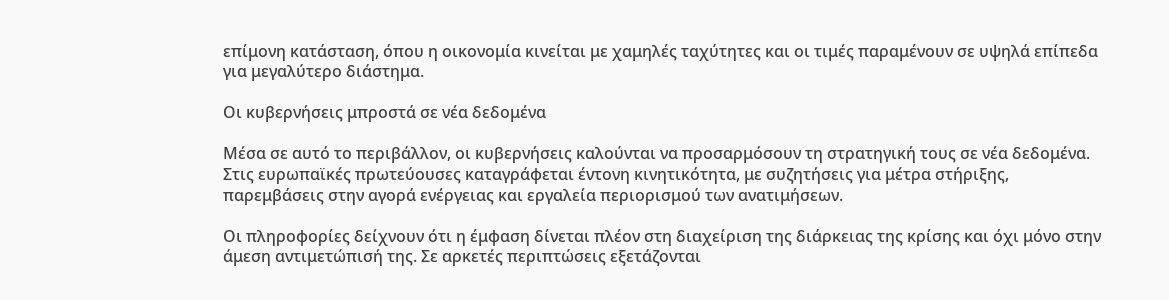επίμονη κατάσταση, όπου η οικονομία κινείται με χαμηλές ταχύτητες και οι τιμές παραμένουν σε υψηλά επίπεδα για μεγαλύτερο διάστημα.

Οι κυβερνήσεις μπροστά σε νέα δεδομένα

Μέσα σε αυτό το περιβάλλον, οι κυβερνήσεις καλούνται να προσαρμόσουν τη στρατηγική τους σε νέα δεδομένα. Στις ευρωπαϊκές πρωτεύουσες καταγράφεται έντονη κινητικότητα, με συζητήσεις για μέτρα στήριξης, παρεμβάσεις στην αγορά ενέργειας και εργαλεία περιορισμού των ανατιμήσεων.

Οι πληροφορίες δείχνουν ότι η έμφαση δίνεται πλέον στη διαχείριση της διάρκειας της κρίσης και όχι μόνο στην άμεση αντιμετώπισή της. Σε αρκετές περιπτώσεις εξετάζονται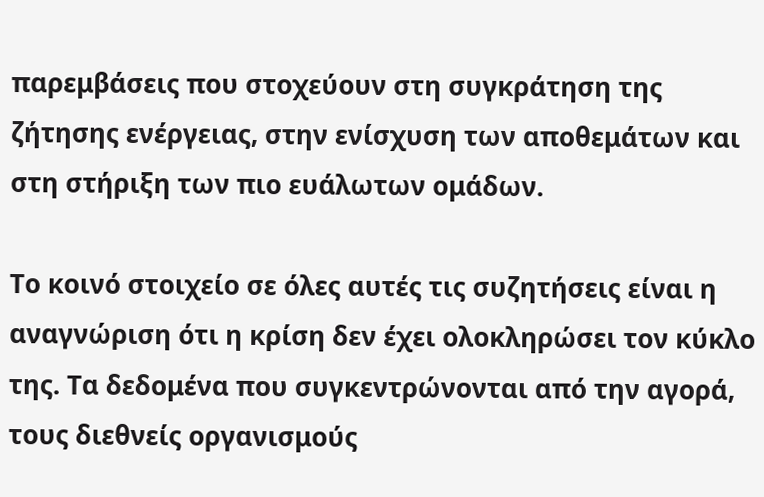παρεμβάσεις που στοχεύουν στη συγκράτηση της ζήτησης ενέργειας, στην ενίσχυση των αποθεμάτων και στη στήριξη των πιο ευάλωτων ομάδων.

Το κοινό στοιχείο σε όλες αυτές τις συζητήσεις είναι η αναγνώριση ότι η κρίση δεν έχει ολοκληρώσει τον κύκλο της. Τα δεδομένα που συγκεντρώνονται από την αγορά, τους διεθνείς οργανισμούς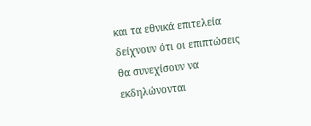και τα εθνικά επιτελεία δείχνουν ότι οι επιπτώσεις θα συνεχίσουν να εκδηλώνονται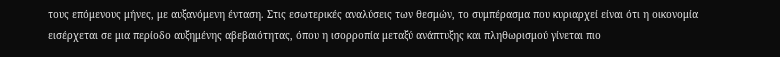τους επόμενους μήνες, με αυξανόμενη ένταση. Στις εσωτερικές αναλύσεις των θεσμών, το συμπέρασμα που κυριαρχεί είναι ότι η οικονομία εισέρχεται σε μια περίοδο αυξημένης αβεβαιότητας, όπου η ισορροπία μεταξύ ανάπτυξης και πληθωρισμού γίνεται πιο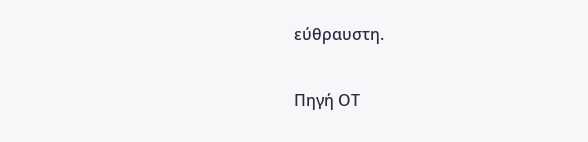εύθραυστη.

Πηγή ΟΤ